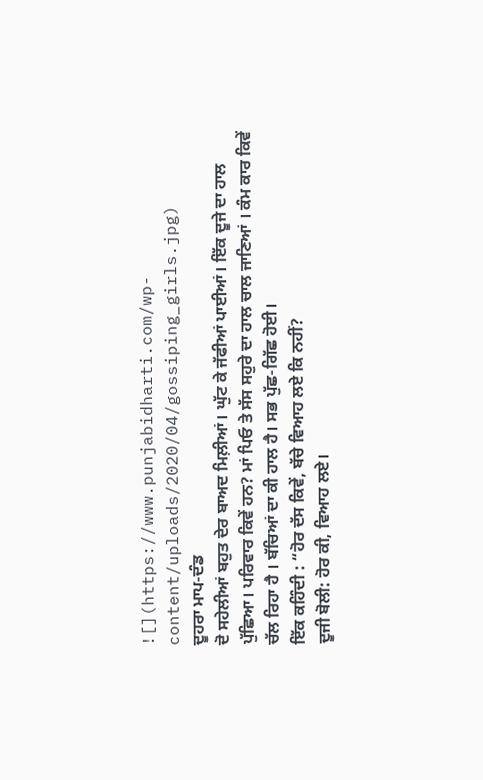![](https://www.punjabidharti.com/wp-content/uploads/2020/04/gossiping_girls.jpg)
ਦੂਹਰਾ ਮਾਪ-ਦੰਡ
ਦੋ ਸਹੇਲੀਆਂ ਬਹੁਤ ਦੇਰ ਬਾਅਦ ਮਿਲ਼ੀਆਂ। ਘੁੱਟ ਕੇ ਜੱਫੀਆਂ ਪਾਈਆਂ। ਇੱਕ ਦੂਜੇ ਦਾ ਹਾਲ ਪੁੱਛਿਆ। ਪਰਿਵਾਰ ਕਿਵੇਂ ਹਨ? ਮਾਂ ਪਿਓ ਤੇ ਸੱਸ ਸਹੁਰੇ ਦਾ ਹਾਲ ਚਾਲ ਜਾਣਿਆਂ । ਕੰਮ ਕਾਰ ਕਿਵੇਂ ਚੱਲ ਰਿਹਾ ਹੈ । ਬੱਚਿਆਂ ਦਾ ਕੀ ਹਾਲ ਹੈ। ਸਭ ਪੁੱਛ-ਗਿੱਛ ਹੋਈ।
ਇੱਕ ਕਹਿੰਦੀ : “ਹੋਰ ਦੱਸ ਕਿਵੇਂ, ਬੱਚੇ ਵਿਆਹ ਲਏ ਕਿ ਨਹੀਂ?
ਦੂਜੀ ਬੋਲੀ: ਹੋਰ ਕੀ, ਵਿਆਹ ਲਏ।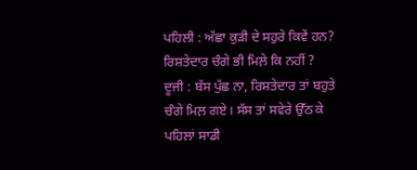ਪਹਿਲੀ : ਅੱਛਾ ਕੁੜੀ ਦੇ ਸਹੁਰੇ ਕਿਵੇਂ ਹਨ? ਰਿਸ਼ਤੇਦਾਰ ਚੰਗੇ ਭੀ ਮਿਲ਼ੇ ਕਿ ਨਹੀਂ ?
ਦੂਜੀ : ਬੱਸ ਪੁੱਛ ਨਾ, ਰਿਸ਼ਤੇਦਾਰ ਤਾਂ ਬਹੁਤੇ ਚੰਗੇ ਮਿਲ਼ ਗਏ। ਸੱਸ ਤਾਂ ਸਵੇਰੇ ਉੱਠ ਕੇ ਪਹਿਲਾਂ ਸਾਡੀ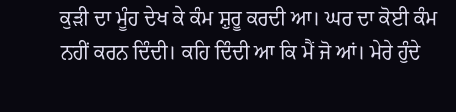ਕੁੜੀ ਦਾ ਮੂੰਹ ਦੇਖ ਕੇ ਕੰਮ ਸ਼ੁਰੂ ਕਰਦੀ ਆ। ਘਰ ਦਾ ਕੋਈ ਕੰਮ ਨਹੀਂ ਕਰਨ ਦਿੰਦੀ। ਕਹਿ ਦਿੰਦੀ ਆ ਕਿ ਮੈਂ ਜੋ ਆਂ। ਮੇਰੇ ਹੁੰਦੇ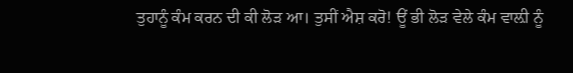ਤੁਹਾਨੂੰ ਕੰਮ ਕਰਨ ਦੀ ਕੀ ਲੋੜ ਆ। ਤੁਸੀਂ ਐਸ਼ ਕਰੋ! ਊਂ ਭੀ ਲੋੜ ਵੇਲੇ ਕੰਮ ਵਾਲ਼ੀ ਨੂੰ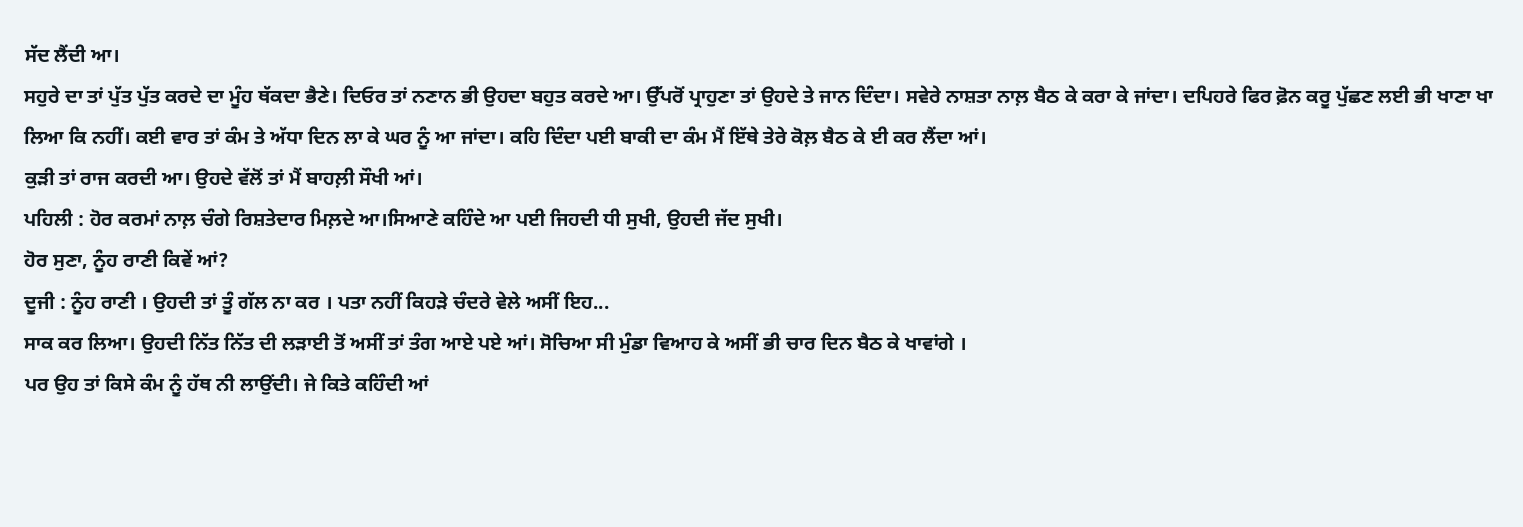ਸੱਦ ਲੈਂਦੀ ਆ।
ਸਹੁਰੇ ਦਾ ਤਾਂ ਪੁੱਤ ਪੁੱਤ ਕਰਦੇ ਦਾ ਮੂੰਹ ਥੱਕਦਾ ਭੈਣੇ। ਦਿਓਰ ਤਾਂ ਨਣਾਨ ਭੀ ਉਹਦਾ ਬਹੁਤ ਕਰਦੇ ਆ। ਉੱਪਰੋਂ ਪ੍ਰਾਹੁਣਾ ਤਾਂ ਉਹਦੇ ਤੇ ਜਾਨ ਦਿੰਦਾ। ਸਵੇਰੇ ਨਾਸ਼ਤਾ ਨਾਲ਼ ਬੈਠ ਕੇ ਕਰਾ ਕੇ ਜਾਂਦਾ। ਦਪਿਹਰੇ ਫਿਰ ਫ਼ੋਨ ਕਰੂ ਪੁੱਛਣ ਲਈ ਭੀ ਖਾਣਾ ਖਾ ਲਿਆ ਕਿ ਨਹੀਂ। ਕਈ ਵਾਰ ਤਾਂ ਕੰਮ ਤੇ ਅੱਧਾ ਦਿਨ ਲਾ ਕੇ ਘਰ ਨੂੰ ਆ ਜਾਂਦਾ। ਕਹਿ ਦਿੰਦਾ ਪਈ ਬਾਕੀ ਦਾ ਕੰਮ ਮੈਂ ਇੱਥੇ ਤੇਰੇ ਕੋਲ਼ ਬੈਠ ਕੇ ਈ ਕਰ ਲੈਂਦਾ ਆਂ।
ਕੁੜੀ ਤਾਂ ਰਾਜ ਕਰਦੀ ਆ। ਉਹਦੇ ਵੱਲੋਂ ਤਾਂ ਮੈਂ ਬਾਹਲ਼ੀ ਸੌਖੀ ਆਂ।
ਪਹਿਲੀ : ਹੋਰ ਕਰਮਾਂ ਨਾਲ਼ ਚੰਗੇ ਰਿਸ਼ਤੇਦਾਰ ਮਿਲ਼ਦੇ ਆ।ਸਿਆਣੇ ਕਹਿੰਦੇ ਆ ਪਈ ਜਿਹਦੀ ਧੀ ਸੁਖੀ, ਉਹਦੀ ਜੱਦ ਸੁਖੀ।
ਹੋਰ ਸੁਣਾ, ਨੂੰਹ ਰਾਣੀ ਕਿਵੇਂ ਆਂ?
ਦੂਜੀ : ਨੂੰਹ ਰਾਣੀ । ਉਹਦੀ ਤਾਂ ਤੂੰ ਗੱਲ ਨਾ ਕਰ । ਪਤਾ ਨਹੀਂ ਕਿਹੜੇ ਚੰਦਰੇ ਵੇਲੇ ਅਸੀਂ ਇਹ...
ਸਾਕ ਕਰ ਲਿਆ। ਉਹਦੀ ਨਿੱਤ ਨਿੱਤ ਦੀ ਲੜਾਈ ਤੋਂ ਅਸੀਂ ਤਾਂ ਤੰਗ ਆਏ ਪਏ ਆਂ। ਸੋਚਿਆ ਸੀ ਮੁੰਡਾ ਵਿਆਹ ਕੇ ਅਸੀਂ ਭੀ ਚਾਰ ਦਿਨ ਬੈਠ ਕੇ ਖਾਵਾਂਗੇ ।
ਪਰ ਉਹ ਤਾਂ ਕਿਸੇ ਕੰਮ ਨੂੰ ਹੱਥ ਨੀ ਲਾਉਂਦੀ। ਜੇ ਕਿਤੇ ਕਹਿੰਦੀ ਆਂ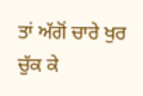ਤਾਂ ਅੱਗੋਂ ਚਾਰੇ ਖੁਰ ਚੁੱਕ ਕੇ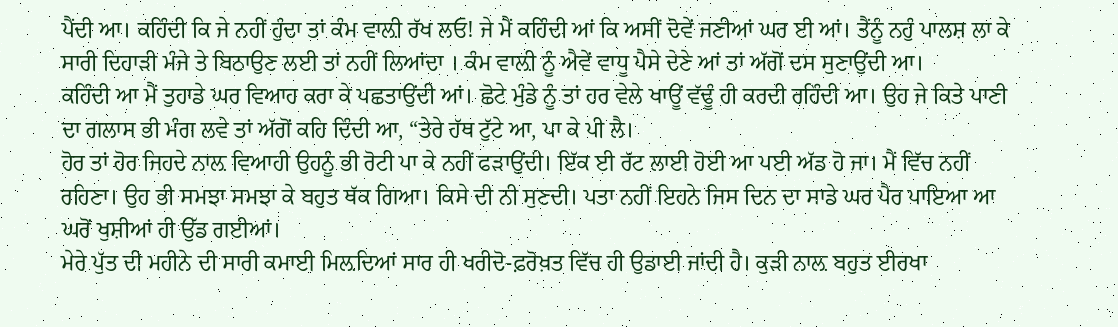ਪੈਂਦੀ ਆ। ਕਹਿੰਦੀ ਕਿ ਜੇ ਨਹੀਂ ਹੁੰਦਾ ਤਾਂ ਕੰਮ ਵਾਲ਼ੀ ਰੱਖ ਲਓ! ਜੇ ਮੈਂ ਕਹਿੰਦੀ ਆਂ ਕਿ ਅਸੀਂ ਦੋਵੇਂ ਜਣੀਆਂ ਘਰ ਈ ਆਂ। ਤੈਂਨੂੰ ਨਹੁੰ ਪਾਲਸ਼ ਲਾ ਕੇ ਸਾਰੀ ਦਿਹਾੜੀ ਮੰਜੇ ਤੇ ਬਿਠਾਉਣ ਲਈ ਤਾਂ ਨਹੀਂ ਲਿਆਂਦਾ । ਕੰਮ ਵਾਲ਼ੀ ਨੂੰ ਐਵੇਂ ਵਾਧੂ ਪੈਸੇ ਦੇਣੇ ਆਂ ਤਾਂ ਅੱਗੋਂ ਦਸ ਸੁਣਾਉਂਦੀ ਆ।
ਕਹਿੰਦੀ ਆ ਮੈਂ ਤੁਹਾਡੇ ਘਰ ਵਿਆਹ ਕਰਾ ਕੇ ਪਛਤਾਉਂਦੀ ਆਂ। ਛੋਟੇ ਮੁੰਡੇ ਨੂੰ ਤਾਂ ਹਰ ਵੇਲੇ ਖਾਊਂ ਵੱਢੂੰ ਹੀ ਕਰਦੀ ਰਹਿੰਦੀ ਆ। ਉਹ ਜੇ ਕਿਤੇ ਪਾਣੀ ਦਾ ਗਲਾਸ ਭੀ ਮੰਗ ਲਵੇ ਤਾਂ ਅੱਗੋਂ ਕਹਿ ਦਿੰਦੀ ਆ, “ਤੇਰੇ ਹੱਥ ਟੁੱਟੇ ਆ, ਪਾ ਕੇ ਪੀ ਲੈ।
ਹੋਰ ਤਾਂ ਹੋਰ ਜਿਹਦੇ ਨਾਲ਼ ਵਿਆਹੀ ਉਹਨੂੰ ਭੀ ਰੋਟੀ ਪਾ ਕੇ ਨਹੀਂ ਫੜਾਉਂਦੀ। ਇੱਕ ਈ ਰੱਟ ਲਾਈ ਹੋਈ ਆ ਪਈ ਅੱਡ ਹੋ ਜਾ। ਮੈਂ ਵਿੱਚ ਨਹੀਂ ਰਹਿਣਾ। ਉਹ ਭੀ ਸਮਝਾ ਸਮਝਾ ਕੇ ਬਹੁਤ ਥੱਕ ਗਿਆ। ਕਿਸੇ ਦੀ ਨੀ ਸੁਣਦੀ। ਪਤਾ ਨਹੀਂ ਇਹਨੇ ਜਿਸ ਦਿਨ ਦਾ ਸਾਡੇ ਘਰ ਪੈਰ ਪਾਇਆ ਆ ਘਰੋਂ ਖੁਸ਼ੀਆਂ ਹੀ ਉੱਡ ਗਈਆਂ।
ਮੇਰੇ ਪੁੱਤ ਦੀ ਮਹੀਨੇ ਦੀ ਸਾਰੀ ਕਮਾਈ ਮਿਲ਼ਦਿਆਂ ਸਾਰ ਹੀ ਖਰੀਦੋ-ਫ਼ਰੋਖ਼ਤ ਵਿੱਚ ਹੀ ਉਡਾਈ ਜਾਂਦੀ ਹੈ। ਕੁੜੀ ਨਾਲ਼ ਬਹੁਤ ਈਰਖਾ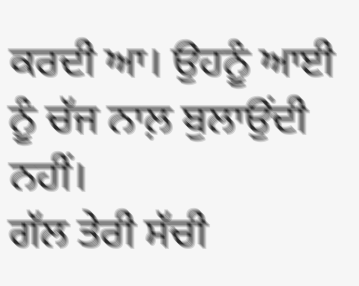ਕਰਦੀ ਆ। ਉਹਨੂੰ ਆਈ ਨੂੰ ਚੱਜ ਨਾਲ਼ ਬੁਲਾਉਂਦੀ ਨਹੀਂ।
ਗੱਲ ਤੇਰੀ ਸੱਚੀ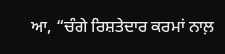ਆ, “ਚੰਗੇ ਰਿਸ਼ਤੇਦਾਰ ਕਰਮਾਂ ਨਾਲ਼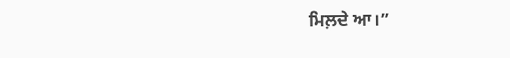ਮਿਲ਼ਦੇ ਆ।”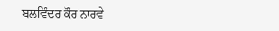ਬਲਵਿੰਦਰ ਕੌਰ ਨਾਰਵੇ